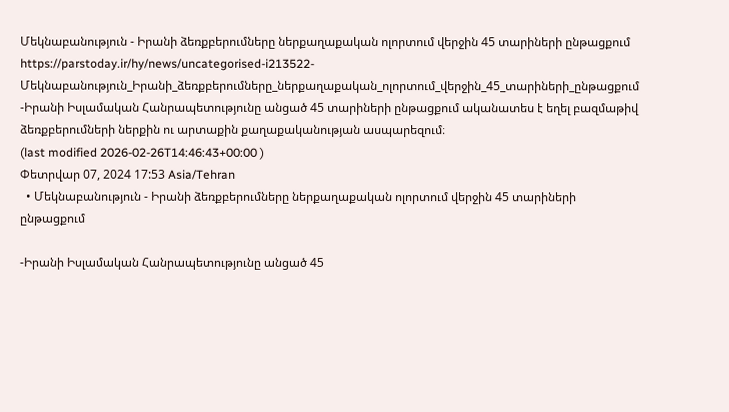Մեկնաբանություն - Իրանի ձեռքբերումները ներքաղաքական ոլորտում վերջին 45 տարիների ընթացքում
https://parstoday.ir/hy/news/uncategorised-i213522-Մեկնաբանություն_Իրանի_ձեռքբերումները_ներքաղաքական_ոլորտում_վերջին_45_տարիների_ընթացքում
-Իրանի Իսլամական Հանրապետությունը անցած 45 տարիների ընթացքում ականատես է եղել բազմաթիվ ձեռքբերումների ներքին ու արտաքին քաղաքականության ասպարեզում։
(last modified 2026-02-26T14:46:43+00:00 )
Փետրվար 07, 2024 17:53 Asia/Tehran
  • Մեկնաբանություն - Իրանի ձեռքբերումները ներքաղաքական ոլորտում վերջին 45 տարիների ընթացքում

-Իրանի Իսլամական Հանրապետությունը անցած 45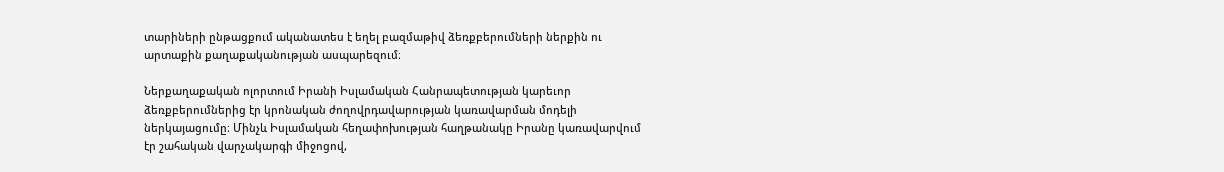տարիների ընթացքում ականատես է եղել բազմաթիվ ձեռքբերումների ներքին ու արտաքին քաղաքականության ասպարեզում։

Ներքաղաքական ոլորտում Իրանի Իսլամական Հանրապետության կարեւոր ձեռքբերումներից էր կրոնական ժողովրդավարության կառավարման մոդելի ներկայացումը։ Մինչև Իսլամական հեղափոխության հաղթանակը Իրանը կառավարվում էր շահական վարչակարգի միջոցով,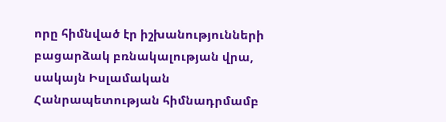որը հիմնված էր իշխանությունների բացարձակ բռնակալության վրա, սակայն Իսլամական Հանրապետության հիմնադրմամբ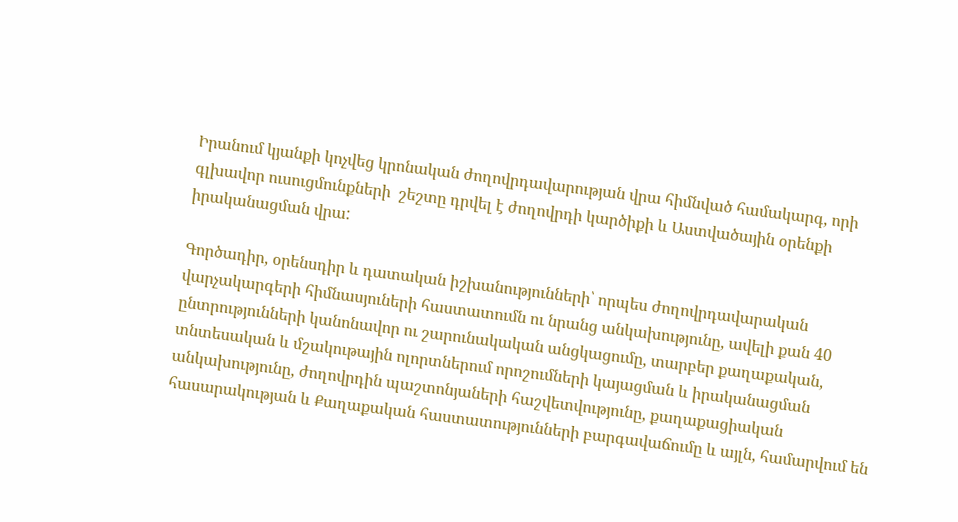Իրանում կյանքի կոչվեց կրոնական ժողովրդավարության վրա հիմնված համակարգ, որի գլխավոր ուսուցմունքների  շեշտը դրվել է ժողովրդի կարծիքի և Աստվածային օրենքի իրականացման վրա:

Գործադիր, օրենսդիր և դատական իշխանությունների՝ որպես ժողովրդավարական վարչակարգերի հիմնասյուների հաստատումն ու նրանց անկախությունը, ավելի քան 40 ընտրությունների կանոնավոր ու շարունակական անցկացումը, տարբեր քաղաքական, տնտեսական և մշակութային ոլորտներում որոշումների կայացման և իրականացման անկախությունը, ժողովրդին պաշտոնյաների հաշվետվությունը, քաղաքացիական հասարակության և Քաղաքական հաստատությունների բարգավաճումը և այլն, համարվում են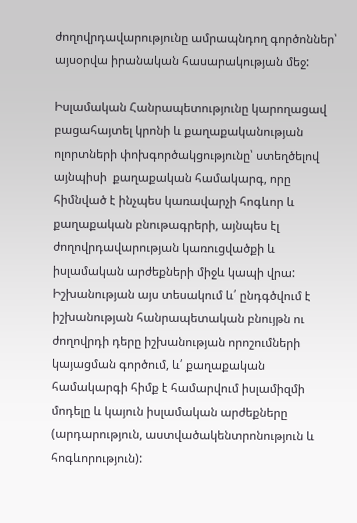ժողովրդավարությունը ամրապնդող գործոններ՝  այսօրվա իրանական հասարակության մեջ:

Իսլամական Հանրապետությունը կարողացավ բացահայտել կրոնի և քաղաքականության ոլորտների փոխգործակցությունը՝ ստեղծելով այնպիսի  քաղաքական համակարգ, որը հիմնված է ինչպես կառավարչի հոգևոր և քաղաքական բնութագրերի, այնպես էլ ժողովրդավարության կառուցվածքի և իսլամական արժեքների միջև կապի վրա: Իշխանության այս տեսակում և՛ ընդգծվում է իշխանության հանրապետական բնույթն ու ժողովրդի դերը իշխանության որոշումների կայացման գործում, և՛ քաղաքական համակարգի հիմք է համարվում իսլամիզմի մոդելը և կայուն իսլամական արժեքները (արդարություն, աստվածակենտրոնություն և հոգևորություն):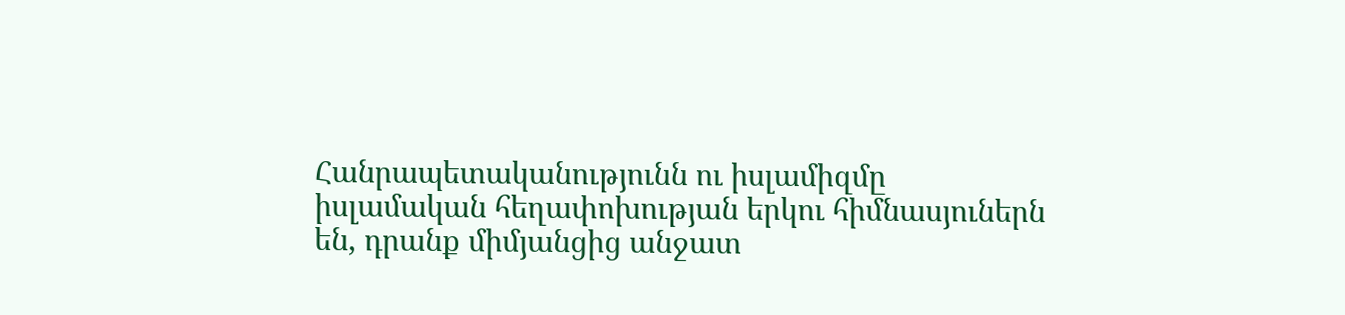Հանրապետականությունն ու իսլամիզմը իսլամական հեղափոխության երկու հիմնասյուներն են, դրանք միմյանցից անջատ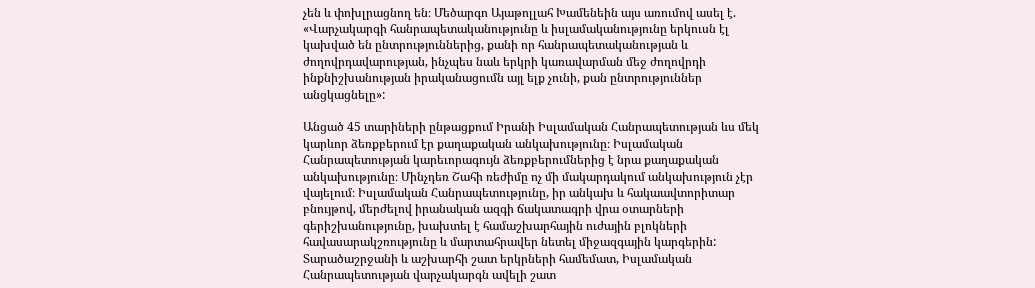չեն և փոխլրացնող են։ Մեծարգո Այաթոլլահ Խամենեին այս առումով ասել է. «Վարչակարգի հանրապետականությունը և իսլամականությունը երկուսն էլ կախված են ընտրություններից, քանի որ հանրապետականության և ժողովրդավարության, ինչպես նաև երկրի կառավարման մեջ ժողովրդի ինքնիշխանության իրականացումն այլ ելք չունի, քան ընտրություններ անցկացնելը»:

Անցած 45 տարիների ընթացքում Իրանի Իսլամական Հանրապետության ևս մեկ կարևոր ձեռքբերում էր քաղաքական անկախությունը։ Իսլամական Հանրապետության կարեւորագույն ձեռքբերումներից է նրա քաղաքական անկախությունը։ Մինչդեռ Շահի ռեժիմը ոչ մի մակարդակում անկախություն չէր վայելում։ Իսլամական Հանրապետությունը, իր անկախ և հակաավտորիտար բնույթով, մերժելով իրանական ազգի ճակատագրի վրա օտարների գերիշխանությունը, խախտել է համաշխարհային ուժային բլոկների հավասարակշռությունը և մարտահրավեր նետել միջազգային կարգերին: Տարածաշրջանի և աշխարհի շատ երկրների համեմատ, Իսլամական Հանրապետության վարչակարգն ավելի շատ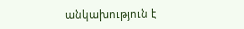անկախություն է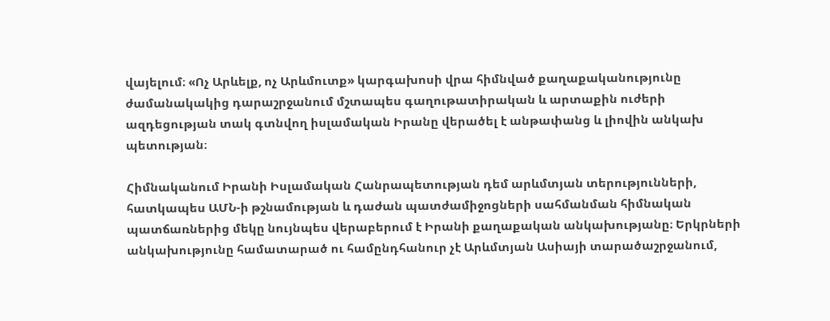վայելում։ «Ոչ Արևելք, ոչ Արևմուտք» կարգախոսի վրա հիմնված քաղաքականությունը ժամանակակից դարաշրջանում մշտապես գաղութատիրական և արտաքին ուժերի ազդեցության տակ գտնվող իսլամական Իրանը վերածել է անթափանց և լիովին անկախ պետության։

Հիմնականում Իրանի Իսլամական Հանրապետության դեմ արևմտյան տերությունների, հատկապես ԱՄՆ-ի թշնամության և դաժան պատժամիջոցների սահմանման հիմնական պատճառներից մեկը նույնպես վերաբերում է Իրանի քաղաքական անկախությանը։ Երկրների անկախությունը համատարած ու համընդհանուր չէ Արևմտյան Ասիայի տարածաշրջանում,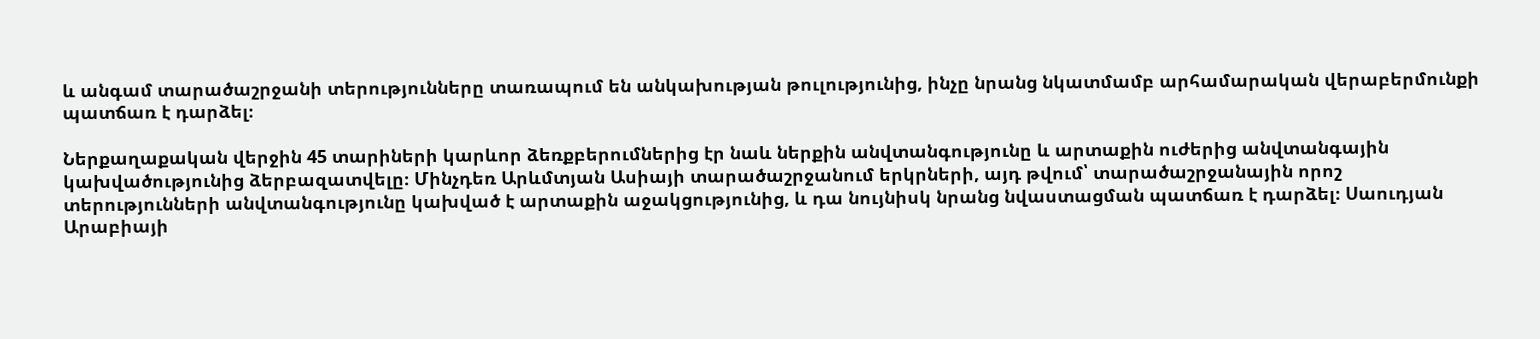և անգամ տարածաշրջանի տերությունները տառապում են անկախության թուլությունից, ինչը նրանց նկատմամբ արհամարական վերաբերմունքի պատճառ է դարձել։

Ներքաղաքական վերջին 45 տարիների կարևոր ձեռքբերումներից էր նաև ներքին անվտանգությունը և արտաքին ուժերից անվտանգային կախվածությունից ձերբազատվելը։ Մինչդեռ Արևմտյան Ասիայի տարածաշրջանում երկրների, այդ թվում՝ տարածաշրջանային որոշ տերությունների անվտանգությունը կախված է արտաքին աջակցությունից, և դա նույնիսկ նրանց նվաստացման պատճառ է դարձել։ Սաուդյան Արաբիայի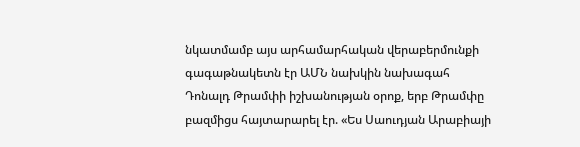նկատմամբ այս արհամարհական վերաբերմունքի գագաթնակետն էր ԱՄՆ նախկին նախագահ Դոնալդ Թրամփի իշխանության օրոք, երբ Թրամփը բազմիցս հայտարարել էր. «Ես Սաուդյան Արաբիայի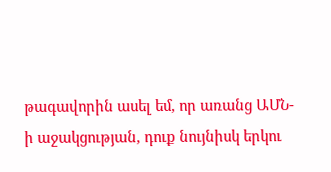թագավորին ասել եմ, որ առանց ԱՄՆ-ի աջակցության, դուք նույնիսկ երկու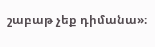շաբաթ չեք դիմանա»։